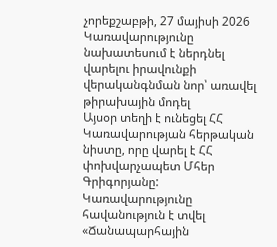չորեքշաբթի, 27 մայիսի 2026
Կառավարությունը նախատեսում է ներդնել վարելու իրավունքի վերականգնման նոր՝ առավել թիրախային մոդել
Այսօր տեղի է ունեցել ՀՀ Կառավարության հերթական նիստը, որը վարել է ՀՀ փոխվարչապետ Մհեր Գրիգորյանը:
Կառավարությունը հավանություն է տվել «Ճանապարհային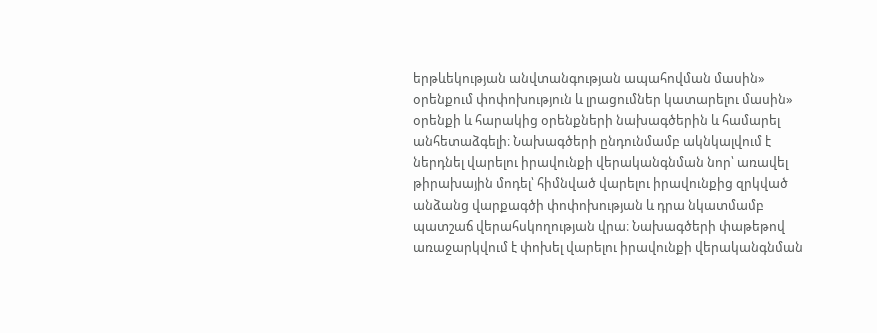երթևեկության անվտանգության ապահովման մասին» օրենքում փոփոխություն և լրացումներ կատարելու մասին» օրենքի և հարակից օրենքների նախագծերին և համարել անհետաձգելի։ Նախագծերի ընդունմամբ ակնկալվում է ներդնել վարելու իրավունքի վերականգնման նոր՝ առավել թիրախային մոդել՝ հիմնված վարելու իրավունքից զրկված անձանց վարքագծի փոփոխության և դրա նկատմամբ պատշաճ վերահսկողության վրա։ Նախագծերի փաթեթով առաջարկվում է փոխել վարելու իրավունքի վերականգնման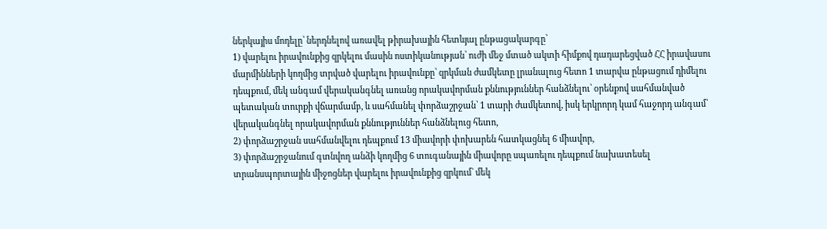ներկայիս մոդելը՝ ներդնելով առավել թիրախային հետևյալ ընթացակարգը՝
1) վարելու իրավունքից զրկելու մասին ոստիկանության՝ ուժի մեջ մտած ակտի հիմքով դադարեցված ՀՀ իրավասու մարմինների կողմից տրված վարելու իրավունքը՝ զրկման ժամկետը լրանալուց հետո 1 տարվա ընթացում դիմելու դեպքում, մեկ անգամ վերականգնել առանց որակավորման քննություններ հանձնելու՝ օրենքով սահմանված պետական տուրքի վճարմամբ, և սահմանել փորձաշրջան՝ 1 տարի ժամկետով, իսկ երկրորդ կամ հաջորդ անգամ՝ վերականգնել որակավորման քննություններ հանձնելուց հետո,
2) փորձաշրջան սահմանվելու դեպքում 13 միավորի փոխարեն հատկացնել 6 միավոր,
3) փորձաշրջանում գտնվող անձի կողմից 6 տուգանային միավորը սպառելու դեպքում նախատեսել տրանսպորտային միջոցներ վարելու իրավունքից զրկում` մեկ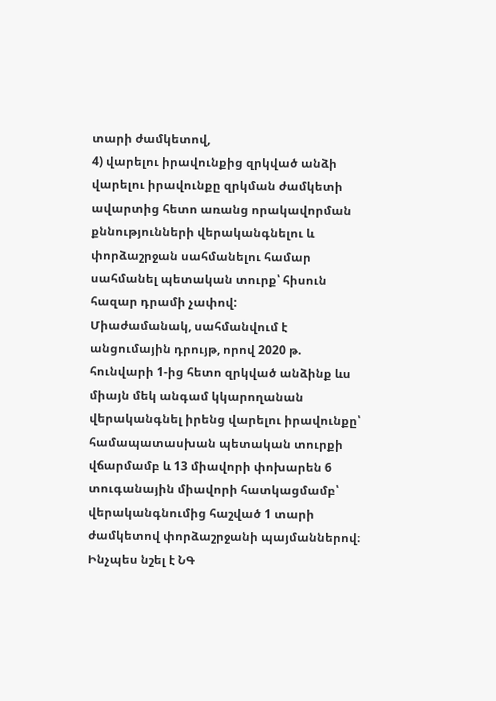տարի ժամկետով,
4) վարելու իրավունքից զրկված անձի վարելու իրավունքը զրկման ժամկետի ավարտից հետո առանց որակավորման քննությունների վերականգնելու և փորձաշրջան սահմանելու համար սահմանել պետական տուրք՝ հիսուն հազար դրամի չափով:
Միաժամանակ, սահմանվում է անցումային դրույթ, որով 2020 թ. հունվարի 1-ից հետո զրկված անձինք ևս միայն մեկ անգամ կկարողանան վերականգնել իրենց վարելու իրավունքը՝ համապատասխան պետական տուրքի վճարմամբ և 13 միավորի փոխարեն 6 տուգանային միավորի հատկացմամբ՝ վերականգնումից հաշված 1 տարի ժամկետով փորձաշրջանի պայմաններով։
Ինչպես նշել է ՆԳ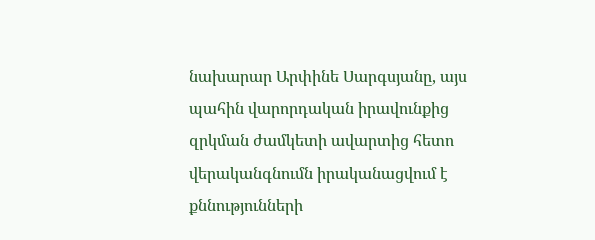նախարար Արփինե Սարգսյանը, այս պահին վարորդական իրավունքից զրկման ժամկետի ավարտից հետո վերականգնումն իրականացվում է քննությունների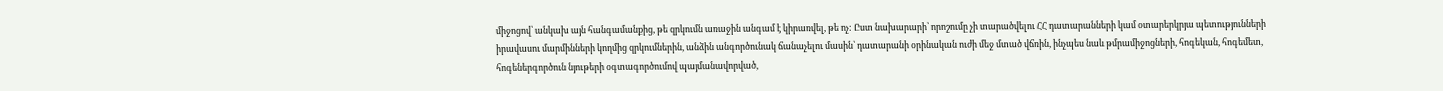միջոցով՝ անկախ այն հանգամանքից, թե զրկումն առաջին անգամ է կիրառվել, թե ոչ: Ըստ նախարարի՝ որոշումը չի տարածվելու ՀՀ դատարանների կամ օտարերկրյա պետությունների իրավասու մարմինների կողմից զրկումներին, անձին անգործունակ ճանաչելու մասին՝ դատարանի օրինական ուժի մեջ մտած վճռին, ինչպես նաև թմրամիջոցների, հոգեկան, հոգեմետ, հոգեներգործուն նյութերի օգտագործումով պայմանավորված,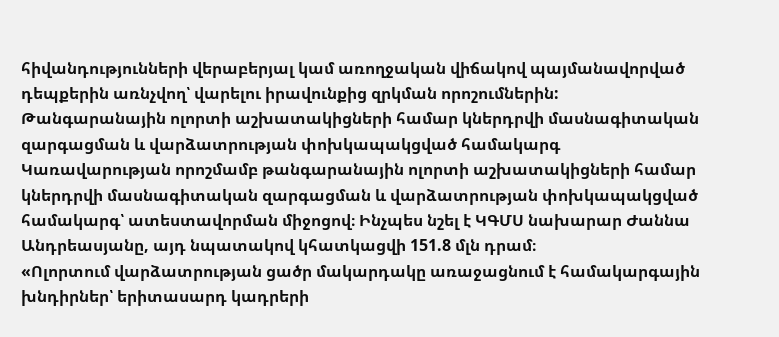հիվանդությունների վերաբերյալ կամ առողջական վիճակով պայմանավորված դեպքերին առնչվող՝ վարելու իրավունքից զրկման որոշումներին:
Թանգարանային ոլորտի աշխատակիցների համար կներդրվի մասնագիտական զարգացման և վարձատրության փոխկապակցված համակարգ
Կառավարության որոշմամբ թանգարանային ոլորտի աշխատակիցների համար կներդրվի մասնագիտական զարգացման և վարձատրության փոխկապակցված համակարգ՝ ատեստավորման միջոցով։ Ինչպես նշել է ԿԳՄՍ նախարար Ժաննա Անդրեասյանը, այդ նպատակով կհատկացվի 151.8 մլն դրամ։
«Ոլորտում վարձատրության ցածր մակարդակը առաջացնում է համակարգային խնդիրներ՝ երիտասարդ կադրերի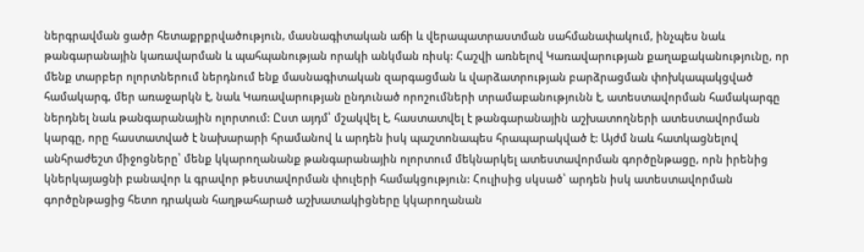ներգրավման ցածր հետաքրքրվածություն, մասնագիտական աճի և վերապատրաստման սահմանափակում, ինչպես նաև թանգարանային կառավարման և պահպանության որակի անկման ռիսկ: Հաշվի առնելով Կառավարության քաղաքականությունը, որ մենք տարբեր ոլորտներում ներդնում ենք մասնագիտական զարգացման և վարձատրության բարձրացման փոխկապակցված համակարգ, մեր առաջարկն է, նաև Կառավարության ընդունած որոշումների տրամաբանությունն է, ատեստավորման համակարգը ներդնել նաև թանգարանային ոլորտում: Ըստ այդմ՝ մշակվել է, հաստատվել է թանգարանային աշխատողների ատեստավորման կարգը, որը հաստատված է նախարարի հրամանով և արդեն իսկ պաշտոնապես հրապարակված է: Այժմ նաև հատկացնելով անհրաժեշտ միջոցները՝ մենք կկարողանանք թանգարանային ոլորտում մեկնարկել ատեստավորման գործընթացը, որն իրենից կներկայացնի բանավոր և գրավոր թեստավորման փուլերի համակցություն: Հուլիսից սկսած՝ արդեն իսկ ատեստավորման գործընթացից հետո դրական հաղթահարած աշխատակիցները կկարողանան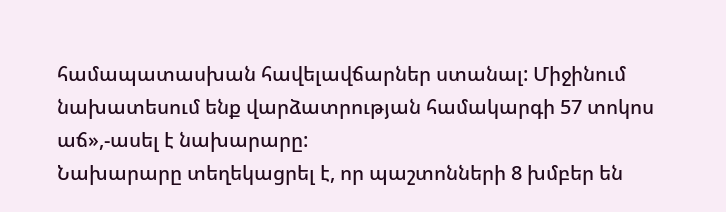համապատասխան հավելավճարներ ստանալ: Միջինում նախատեսում ենք վարձատրության համակարգի 57 տոկոս աճ»,-ասել է նախարարը:
Նախարարը տեղեկացրել է, որ պաշտոնների 8 խմբեր են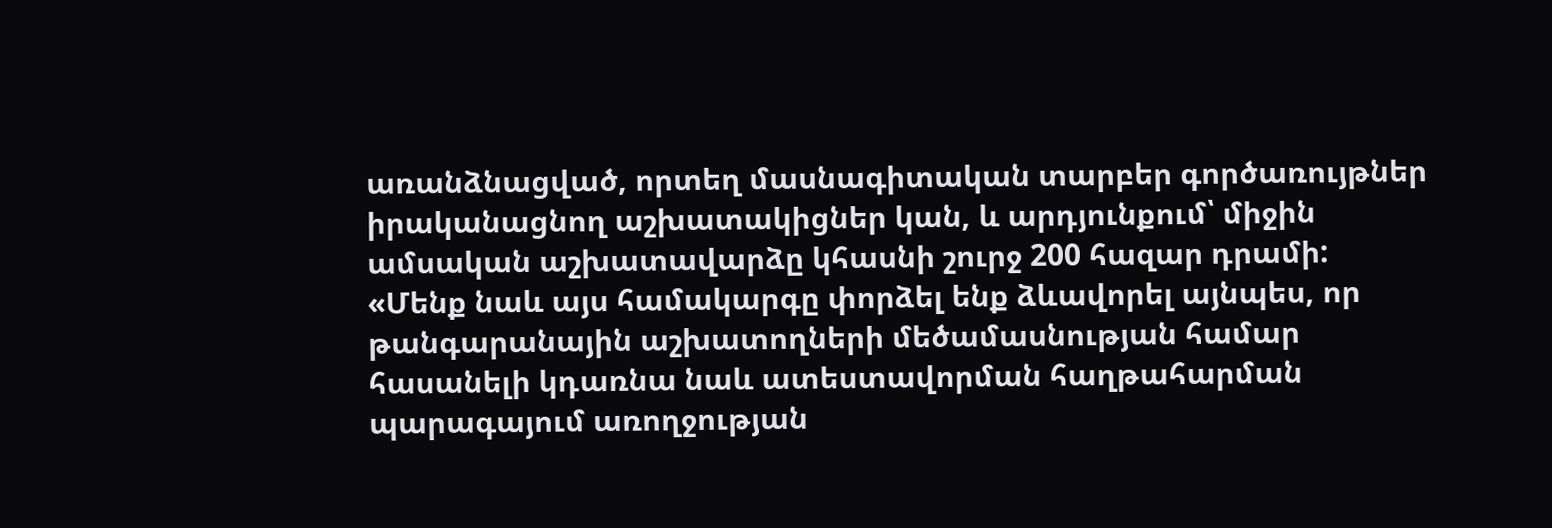առանձնացված, որտեղ մասնագիտական տարբեր գործառույթներ իրականացնող աշխատակիցներ կան, և արդյունքում՝ միջին ամսական աշխատավարձը կհասնի շուրջ 200 հազար դրամի: «Մենք նաև այս համակարգը փորձել ենք ձևավորել այնպես, որ թանգարանային աշխատողների մեծամասնության համար հասանելի կդառնա նաև ատեստավորման հաղթահարման պարագայում առողջության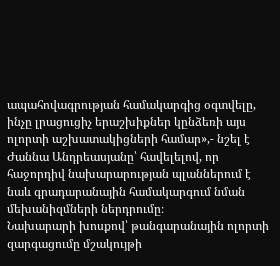ապահովագրության համակարգից օգտվելը, ինչը լրացուցիչ երաշխիքներ կընձեռի այս ոլորտի աշխատակիցների համար»,- նշել է Ժաննա Անդրեասյանը՝ հավելելով, որ հաջորդիվ նախարարության պլաններում է նաև գրադարանային համակարգում նման մեխանիզմների ներդրումը։
Նախարարի խոսքով՝ թանգարանային ոլորտի զարգացումը մշակույթի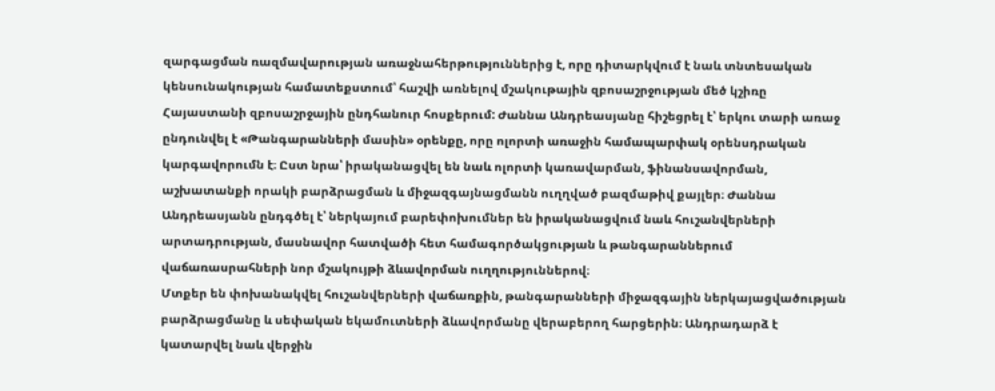զարգացման ռազմավարության առաջնահերթություններից է, որը դիտարկվում է նաև տնտեսական կենսունակության համատեքստում՝ հաշվի առնելով մշակութային զբոսաշրջության մեծ կշիռը Հայաստանի զբոսաշրջային ընդհանուր հոսքերում: Ժաննա Անդրեասյանը հիշեցրել է՝ երկու տարի առաջ ընդունվել է «Թանգարանների մասին» օրենքը, որը ոլորտի առաջին համապարփակ օրենսդրական կարգավորումն է։ Ըստ նրա՝ իրականացվել են նաև ոլորտի կառավարման, ֆինանսավորման, աշխատանքի որակի բարձրացման և միջազգայնացմանն ուղղված բազմաթիվ քայլեր։ Ժաննա Անդրեասյանն ընդգծել է՝ ներկայում բարեփոխումներ են իրականացվում նաև հուշանվերների արտադրության, մասնավոր հատվածի հետ համագործակցության և թանգարաններում վաճառասրահների նոր մշակույթի ձևավորման ուղղություններով։
Մտքեր են փոխանակվել հուշանվերների վաճառքին, թանգարանների միջազգային ներկայացվածության բարձրացմանը և սեփական եկամուտների ձևավորմանը վերաբերող հարցերին։ Անդրադարձ է կատարվել նաև վերջին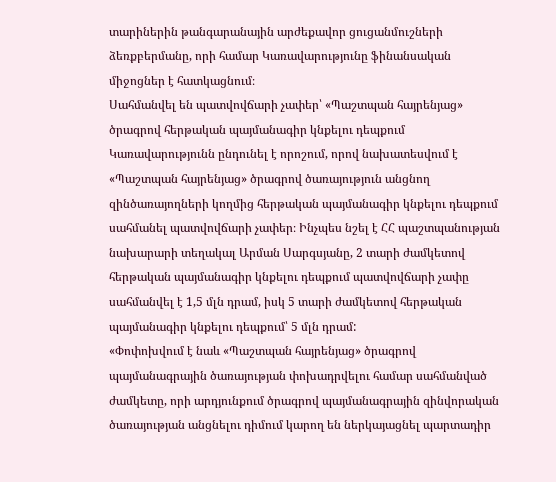տարիներին թանգարանային արժեքավոր ցուցանմուշների ձեռքբերմանը, որի համար Կառավարությունը ֆինանսական միջոցներ է հատկացնում։
Սահմանվել են պատվովճարի չափեր՝ «Պաշտպան հայրենյաց» ծրագրով հերթական պայմանագիր կնքելու դեպքում
Կառավարությունն ընդունել է որոշում, որով նախատեսվում է «Պաշտպան հայրենյաց» ծրագրով ծառայություն անցնող զինծառայողների կողմից հերթական պայմանագիր կնքելու դեպքում սահմանել պատվովճարի չափեր։ Ինչպես նշել է ՀՀ պաշտպանության նախարարի տեղակալ Արման Սարգսյանը, 2 տարի ժամկետով հերթական պայմանագիր կնքելու դեպքում պատվովճարի չափը սահմանվել է 1,5 մլն դրամ, իսկ 5 տարի ժամկետով հերթական պայմանագիր կնքելու դեպքում՝ 5 մլն դրամ:
«Փոփոխվում է նաև «Պաշտպան հայրենյաց» ծրագրով պայմանագրային ծառայության փոխադրվելու համար սահմանված ժամկետը, որի արդյունքում ծրագրով պայմանագրային զինվորական ծառայության անցնելու դիմում կարող են ներկայացնել պարտադիր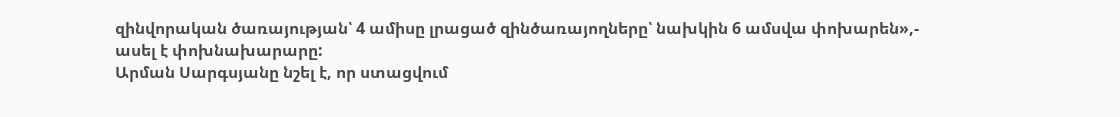զինվորական ծառայության՝ 4 ամիսը լրացած զինծառայողները՝ նախկին 6 ամսվա փոխարեն»,- ասել է փոխնախարարը:
Արման Սարգսյանը նշել է, որ ստացվում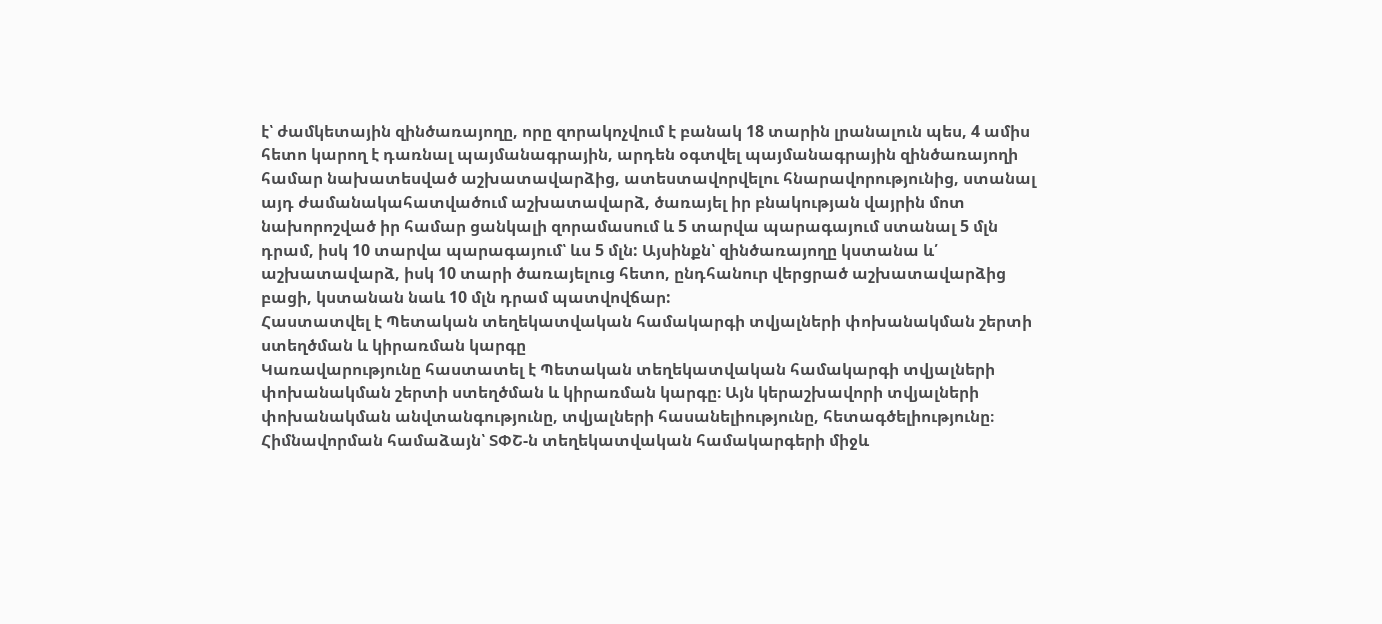է՝ ժամկետային զինծառայողը, որը զորակոչվում է բանակ 18 տարին լրանալուն պես, 4 ամիս հետո կարող է դառնալ պայմանագրային, արդեն օգտվել պայմանագրային զինծառայողի համար նախատեսված աշխատավարձից, ատեստավորվելու հնարավորությունից, ստանալ այդ ժամանակահատվածում աշխատավարձ, ծառայել իր բնակության վայրին մոտ նախորոշված իր համար ցանկալի զորամասում և 5 տարվա պարագայում ստանալ 5 մլն դրամ, իսկ 10 տարվա պարագայում՝ ևս 5 մլն: Այսինքն՝ զինծառայողը կստանա և՛ աշխատավարձ, իսկ 10 տարի ծառայելուց հետո, ընդհանուր վերցրած աշխատավարձից բացի, կստանան նաև 10 մլն դրամ պատվովճար:
Հաստատվել է Պետական տեղեկատվական համակարգի տվյալների փոխանակման շերտի ստեղծման և կիրառման կարգը
Կառավարությունը հաստատել է Պետական տեղեկատվական համակարգի տվյալների փոխանակման շերտի ստեղծման և կիրառման կարգը։ Այն կերաշխավորի տվյալների փոխանակման անվտանգությունը, տվյալների հասանելիությունը, հետագծելիությունը։
Հիմնավորման համաձայն՝ ՏՓՇ-ն տեղեկատվական համակարգերի միջև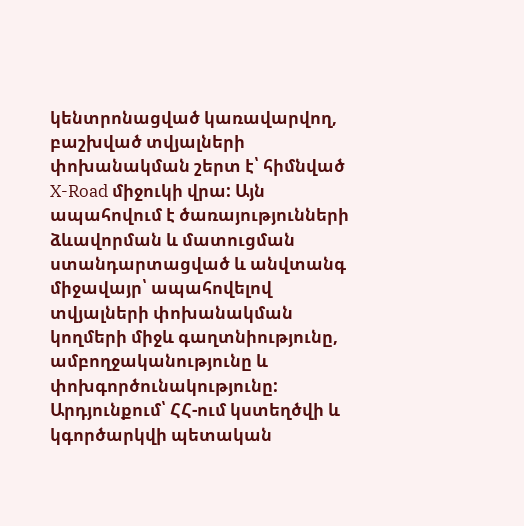կենտրոնացված կառավարվող, բաշխված տվյալների փոխանակման շերտ է՝ հիմնված X-Road միջուկի վրա: Այն ապահովում է ծառայությունների ձևավորման և մատուցման ստանդարտացված և անվտանգ միջավայր՝ ապահովելով տվյալների փոխանակման կողմերի միջև գաղտնիությունը, ամբողջականությունը և փոխգործունակությունը: Արդյունքում՝ ՀՀ-ում կստեղծվի և կգործարկվի պետական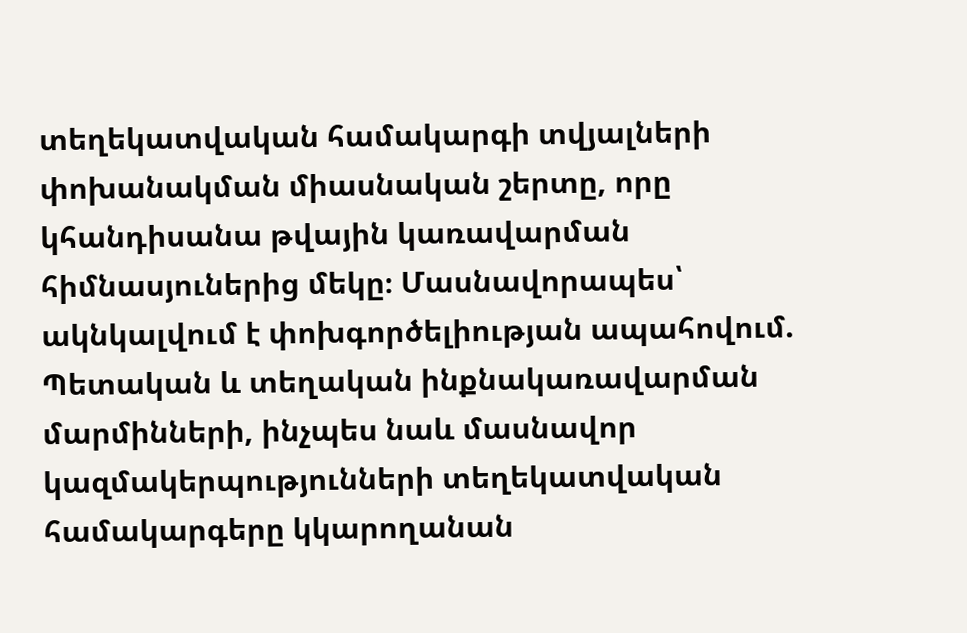տեղեկատվական համակարգի տվյալների փոխանակման միասնական շերտը, որը կհանդիսանա թվային կառավարման հիմնասյուներից մեկը։ Մասնավորապես՝ ակնկալվում է փոխգործելիության ապահովում. Պետական և տեղական ինքնակառավարման մարմինների, ինչպես նաև մասնավոր կազմակերպությունների տեղեկատվական համակարգերը կկարողանան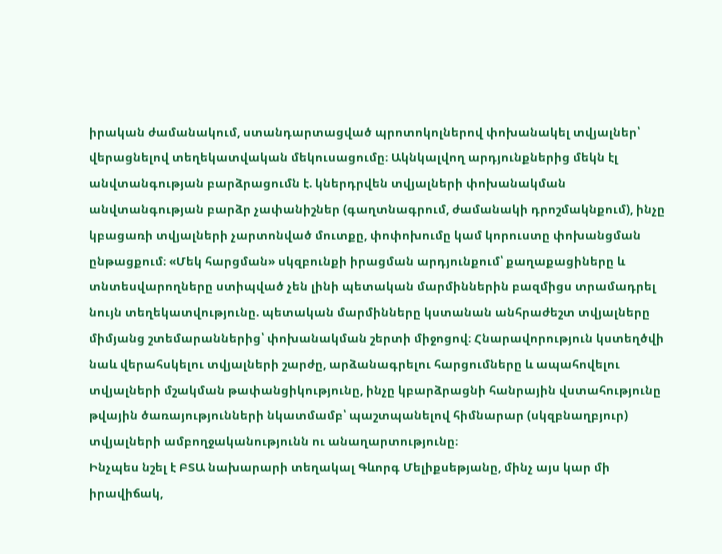իրական ժամանակում, ստանդարտացված պրոտոկոլներով փոխանակել տվյալներ՝ վերացնելով տեղեկատվական մեկուսացումը։ Ակնկալվող արդյունքներից մեկն էլ անվտանգության բարձրացումն է. կներդրվեն տվյալների փոխանակման անվտանգության բարձր չափանիշներ (գաղտնագրում, ժամանակի դրոշմակնքում), ինչը կբացառի տվյալների չարտոնված մուտքը, փոփոխումը կամ կորուստը փոխանցման ընթացքում։ «Մեկ հարցման» սկզբունքի իրացման արդյունքում՝ քաղաքացիները և տնտեսվարողները ստիպված չեն լինի պետական մարմիններին բազմիցս տրամադրել նույն տեղեկատվությունը. պետական մարմինները կստանան անհրաժեշտ տվյալները միմյանց շտեմարաններից՝ փոխանակման շերտի միջոցով։ Հնարավորություն կստեղծվի նաև վերահսկելու տվյալների շարժը, արձանագրելու հարցումները և ապահովելու տվյալների մշակման թափանցիկությունը, ինչը կբարձրացնի հանրային վստահությունը թվային ծառայությունների նկատմամբ՝ պաշտպանելով հիմնարար (սկզբնաղբյուր) տվյալների ամբողջականությունն ու անաղարտությունը։
Ինչպես նշել է ԲՏԱ նախարարի տեղակալ Գևորգ Մելիքսեթյանը, մինչ այս կար մի իրավիճակ,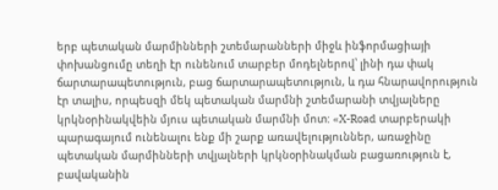երբ պետական մարմինների շտեմարանների միջև ինֆորմացիայի փոխանցումը տեղի էր ունենում տարբեր մոդելներով՝ լինի դա փակ ճարտարապետություն, բաց ճարտարապետություն, և դա հնարավորություն էր տալիս, որպեսզի մեկ պետական մարմնի շտեմարանի տվյալները կրկնօրինակվեին մյուս պետական մարմնի մոտ: «X-Road տարբերակի պարագայում ունենալու ենք մի շարք առավելություններ, առաջինը պետական մարմինների տվյալների կրկնօրինակման բացառություն է, բավականին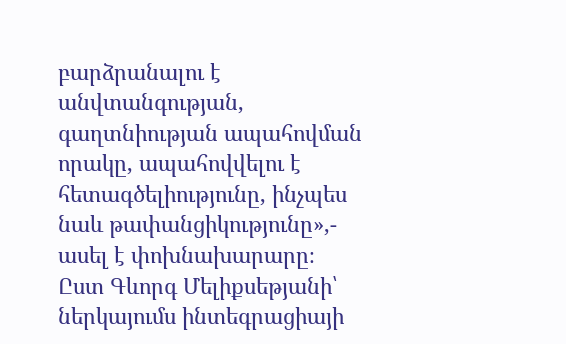բարձրանալու է անվտանգության, գաղտնիության ապահովման որակը, ապահովվելու է հետագծելիությունը, ինչպես նաև թափանցիկությունը»,- ասել է փոխնախարարը։
Ըստ Գևորգ Մելիքսեթյանի՝ ներկայումս ինտեգրացիայի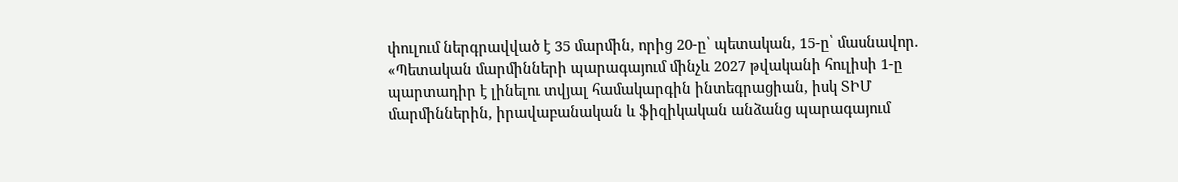փուլում ներգրավված է 35 մարմին, որից 20-ը՝ պետական, 15-ը՝ մասնավոր. «Պետական մարմինների պարագայում մինչև 2027 թվականի հուլիսի 1-ը պարտադիր է լինելու տվյալ համակարգին ինտեգրացիան, իսկ ՏԻՄ մարմիններին, իրավաբանական և ֆիզիկական անձանց պարագայում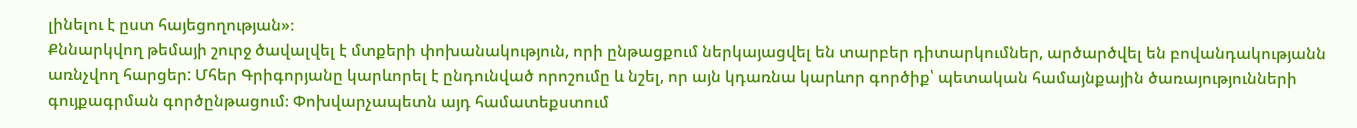լինելու է ըստ հայեցողության»։
Քննարկվող թեմայի շուրջ ծավալվել է մտքերի փոխանակություն, որի ընթացքում ներկայացվել են տարբեր դիտարկումներ, արծարծվել են բովանդակությանն առնչվող հարցեր: Մհեր Գրիգորյանը կարևորել է ընդունված որոշումը և նշել, որ այն կդառնա կարևոր գործիք՝ պետական համայնքային ծառայությունների գույքագրման գործընթացում։ Փոխվարչապետն այդ համատեքստում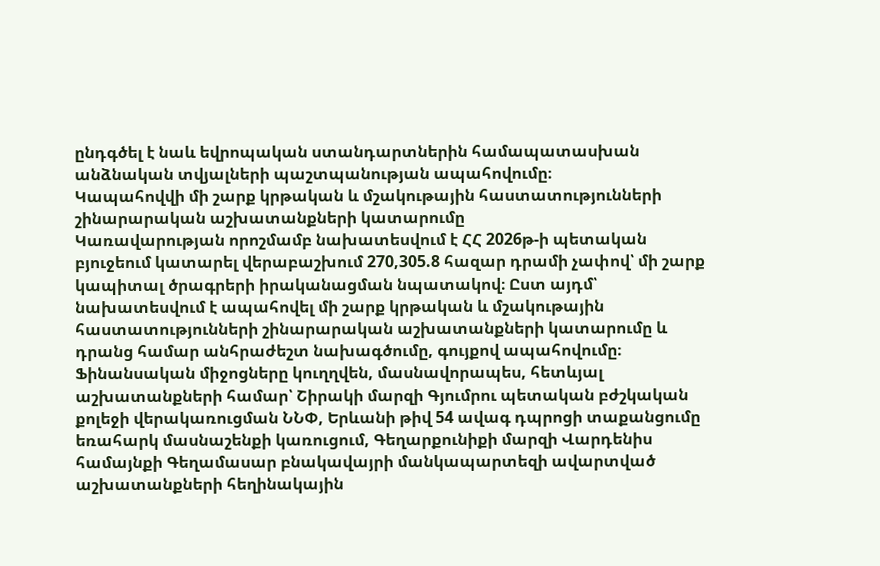ընդգծել է նաև եվրոպական ստանդարտներին համապատասխան անձնական տվյալների պաշտպանության ապահովումը։
Կապահովվի մի շարք կրթական և մշակութային հաստատությունների շինարարական աշխատանքների կատարումը
Կառավարության որոշմամբ նախատեսվում է ՀՀ 2026թ-ի պետական բյուջեում կատարել վերաբաշխում 270,305.8 հազար դրամի չափով՝ մի շարք կապիտալ ծրագրերի իրականացման նպատակով։ Ըստ այդմ՝ նախատեսվում է ապահովել մի շարք կրթական և մշակութային հաստատությունների շինարարական աշխատանքների կատարումը և դրանց համար անհրաժեշտ նախագծումը, գույքով ապահովումը։
Ֆինանսական միջոցները կուղղվեն, մասնավորապես, հետևյալ աշխատանքների համար՝ Շիրակի մարզի Գյումրու պետական բժշկական քոլեջի վերակառուցման ՆՆՓ, Երևանի թիվ 54 ավագ դպրոցի տաքանցումը եռահարկ մասնաշենքի կառուցում, Գեղարքունիքի մարզի Վարդենիս համայնքի Գեղամասար բնակավայրի մանկապարտեզի ավարտված աշխատանքների հեղինակային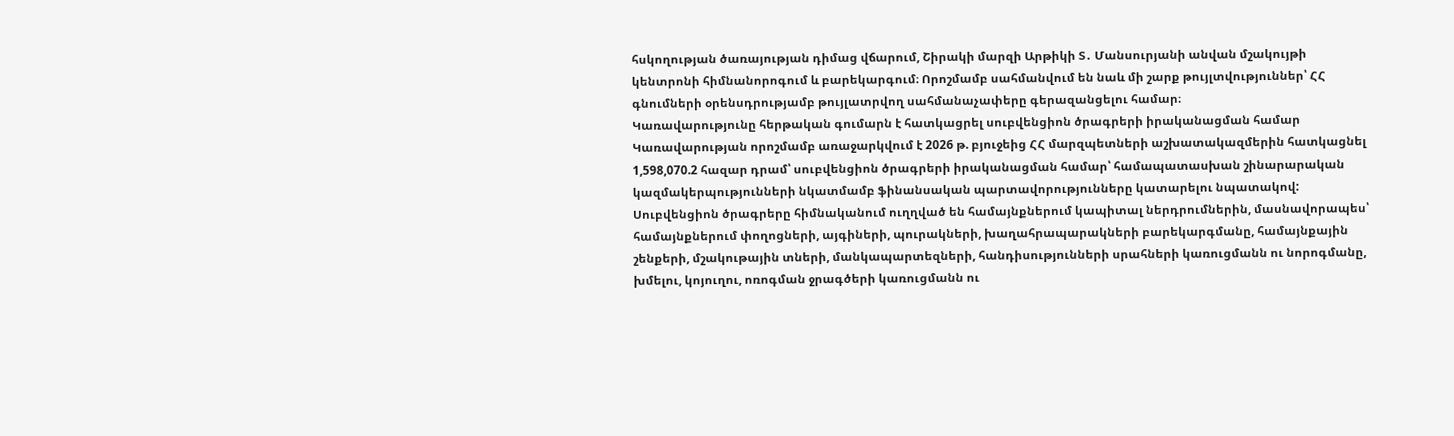հսկողության ծառայության դիմաց վճարում, Շիրակի մարզի Արթիկի Տ․ Մանսուրյանի անվան մշակույթի կենտրոնի հիմնանորոգում և բարեկարգում։ Որոշմամբ սահմանվում են նաև մի շարք թույլտվություններ՝ ՀՀ գնումների օրենսդրությամբ թույլատրվող սահմանաչափերը գերազանցելու համար։
Կառավարությունը հերթական գումարն է հատկացրել սուբվենցիոն ծրագրերի իրականացման համար
Կառավարության որոշմամբ առաջարկվում է 2026 թ. բյուջեից ՀՀ մարզպետների աշխատակազմերին հատկացնել 1,598,070.2 հազար դրամ՝ սուբվենցիոն ծրագրերի իրականացման համար՝ համապատասխան շինարարական կազմակերպությունների նկատմամբ ֆինանսական պարտավորությունները կատարելու նպատակով: Սուբվենցիոն ծրագրերը հիմնականում ուղղված են համայնքներում կապիտալ ներդրումներին, մասնավորապես՝ համայնքներում փողոցների, այգիների, պուրակների, խաղահրապարակների բարեկարգմանը, համայնքային շենքերի, մշակութային տների, մանկապարտեզների, հանդիսությունների սրահների կառուցմանն ու նորոգմանը, խմելու, կոյուղու, ոռոգման ջրագծերի կառուցմանն ու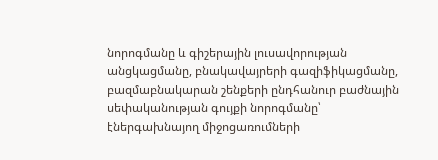նորոգմանը և գիշերային լուսավորության անցկացմանը, բնակավայրերի գազիֆիկացմանը, բազմաբնակարան շենքերի ընդհանուր բաժնային սեփականության գույքի նորոգմանը՝ էներգախնայող միջոցառումների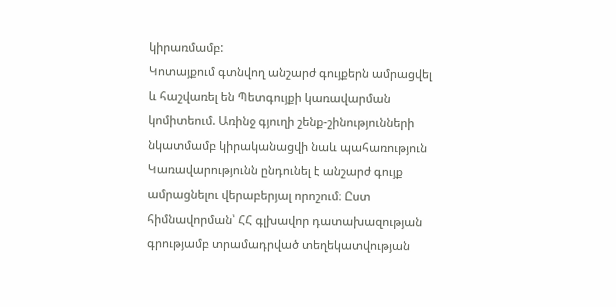կիրառմամբ:
Կոտայքում գտնվող անշարժ գույքերն ամրացվել և հաշվառել են Պետգույքի կառավարման կոմիտեում. Առինջ գյուղի շենք-շինությունների նկատմամբ կիրականացվի նաև պահառություն
Կառավարությունն ընդունել է անշարժ գույք ամրացնելու վերաբերյալ որոշում։ Ըստ հիմնավորման՝ ՀՀ գլխավոր դատախազության գրությամբ տրամադրված տեղեկատվության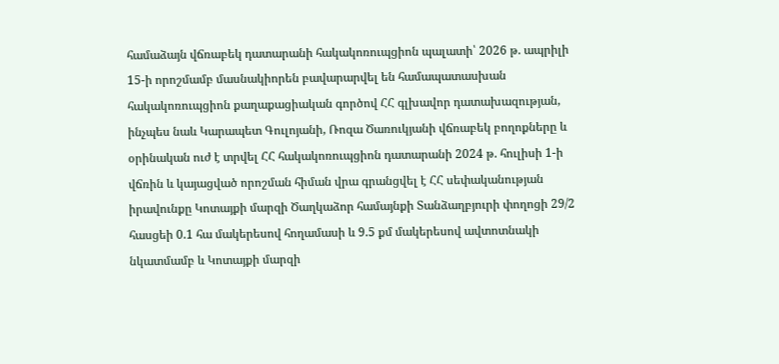համաձայն վճռաբեկ դատարանի հակակոռուպցիոն պալատի՝ 2026 թ. ապրիլի 15-ի որոշմամբ մասնակիորեն բավարարվել են համապատասխան հակակոռուպցիոն քաղաքացիական գործով ՀՀ գլխավոր դատախազության, ինչպես նաև Կարապետ Գուլոյանի, Ռոզա Ծառուկյանի վճռաբեկ բողոքները և օրինական ուժ է տրվել ՀՀ հակակոռուպցիոն դատարանի 2024 թ. հուլիսի 1-ի վճռին և կայացված որոշման հիման վրա գրանցվել է ՀՀ սեփականության իրավունքը Կոտայքի մարզի Ծաղկաձոր համայնքի Տանձաղբյուրի փողոցի 29/2 հասցեի 0.1 հա մակերեսով հողամասի և 9.5 քմ մակերեսով ավտոտնակի նկատմամբ և Կոտայքի մարզի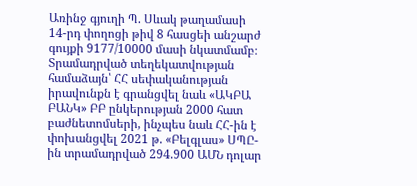Առինջ գյուղի Պ. Սևակ թաղամասի 14-րդ փողոցի թիվ 8 հասցեի անշարժ գույքի 9177/10000 մասի նկատմամբ։ Տրամադրված տեղեկատվության համաձայն՝ ՀՀ սեփականության իրավունքն է գրանցվել նաև «ԱԿԲԱ ԲԱՆԿ» ԲԲ ընկերության 2000 հատ բաժնետոմսերի, ինչպես նաև ՀՀ-ին է փոխանցվել 2021 թ. «Բելգլաս» ՍՊԸ-ին տրամադրված 294.900 ԱՄՆ դոլար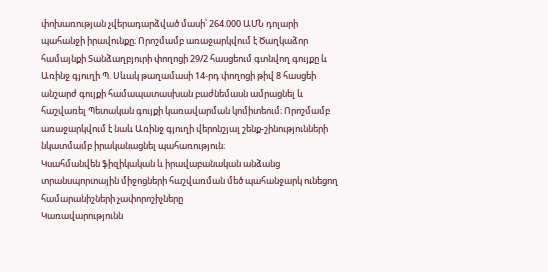փոխառության չվերադարձված մասի՝ 264.000 ԱՄՆ դոլարի պահանջի իրավունքը։ Որոշմամբ առաջարկվում է Ծաղկաձոր համայնքի Տանձաղբյուրի փողոցի 29/2 հասցեում գտնվող գույքը և Առինջ գյուղի Պ. Սևակ թաղամասի 14-րդ փողոցի թիվ 8 հասցեի անշարժ գույքի համապատասխան բաժնեմասն ամրացնել և հաշվառել Պետական գույքի կառավարման կոմիտեում։ Որոշմամբ առաջարկվում է նաև Առինջ գյուղի վերոնշյալ շենք-շինությունների նկատմամբ իրականացնել պահառություն։
Կսահմանվեն ֆիզիկական և իրավաբանական անձանց տրանսպորտային միջոցների հաշվառման մեծ պահանջարկ ունեցող համարանիշների չափորոշիչները
Կառավարությունն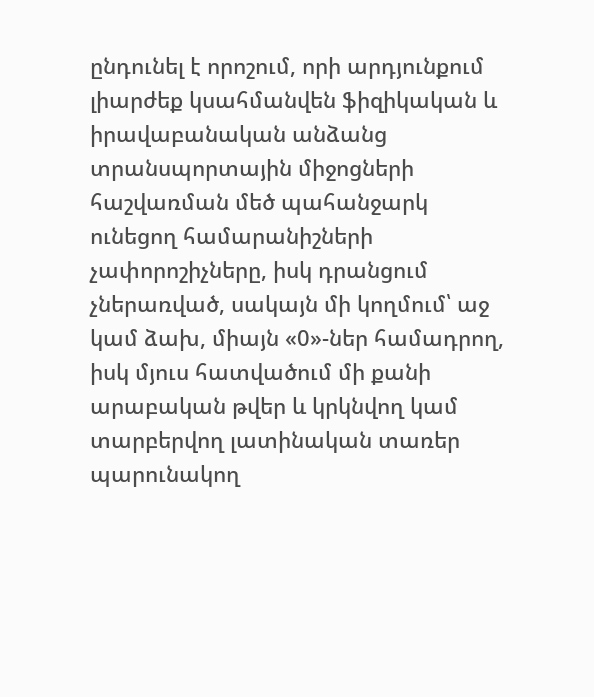ընդունել է որոշում, որի արդյունքում լիարժեք կսահմանվեն ֆիզիկական և իրավաբանական անձանց տրանսպորտային միջոցների հաշվառման մեծ պահանջարկ ունեցող համարանիշների չափորոշիչները, իսկ դրանցում չներառված, սակայն մի կողմում՝ աջ կամ ձախ, միայն «0»-ներ համադրող, իսկ մյուս հատվածում մի քանի արաբական թվեր և կրկնվող կամ տարբերվող լատինական տառեր պարունակող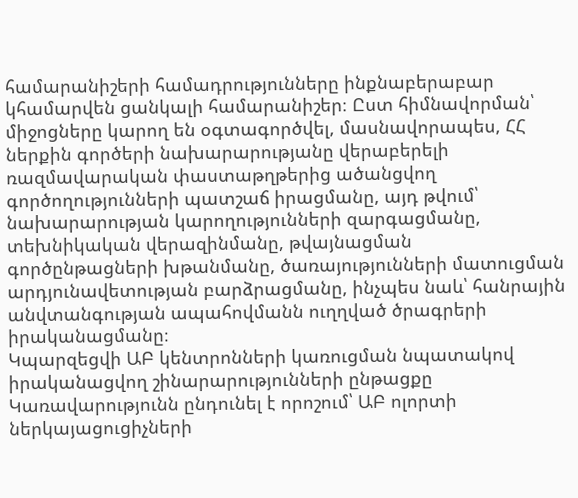համարանիշերի համադրությունները ինքնաբերաբար կհամարվեն ցանկալի համարանիշեր։ Ըստ հիմնավորման՝ միջոցները կարող են օգտագործվել, մասնավորապես, ՀՀ ներքին գործերի նախարարությանը վերաբերելի ռազմավարական փաստաթղթերից ածանցվող գործողությունների պատշաճ իրացմանը, այդ թվում՝ նախարարության կարողությունների զարգացմանը, տեխնիկական վերազինմանը, թվայնացման գործընթացների խթանմանը, ծառայությունների մատուցման արդյունավետության բարձրացմանը, ինչպես նաև՝ հանրային անվտանգության ապահովմանն ուղղված ծրագրերի իրականացմանը։
Կպարզեցվի ԱԲ կենտրոնների կառուցման նպատակով իրականացվող շինարարությունների ընթացքը
Կառավարությունն ընդունել է որոշում՝ ԱԲ ոլորտի ներկայացուցիչների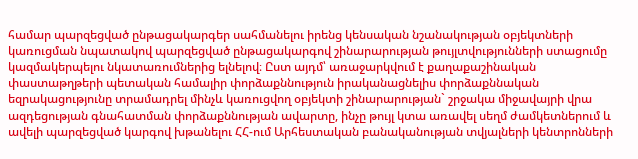համար պարզեցված ընթացակարգեր սահմանելու իրենց կենսական նշանակության օբյեկտների կառուցման նպատակով պարզեցված ընթացակարգով շինարարության թույլտվությունների ստացումը կազմակերպելու նկատառումներից ելնելով։ Ըստ այդմ՝ առաջարկվում է քաղաքաշինական փաստաթղթերի պետական համալիր փորձաքննություն իրականացնելիս փորձաքննական եզրակացությունը տրամադրել մինչև կառուցվող օբյեկտի շինարարության` շրջակա միջավայրի վրա ազդեցության գնահատման փորձաքննության ավարտը, ինչը թույլ կտա առավել սեղմ ժամկետներում և ավելի պարզեցված կարգով խթանելու ՀՀ-ում Արհեստական բանականության տվյալների կենտրոնների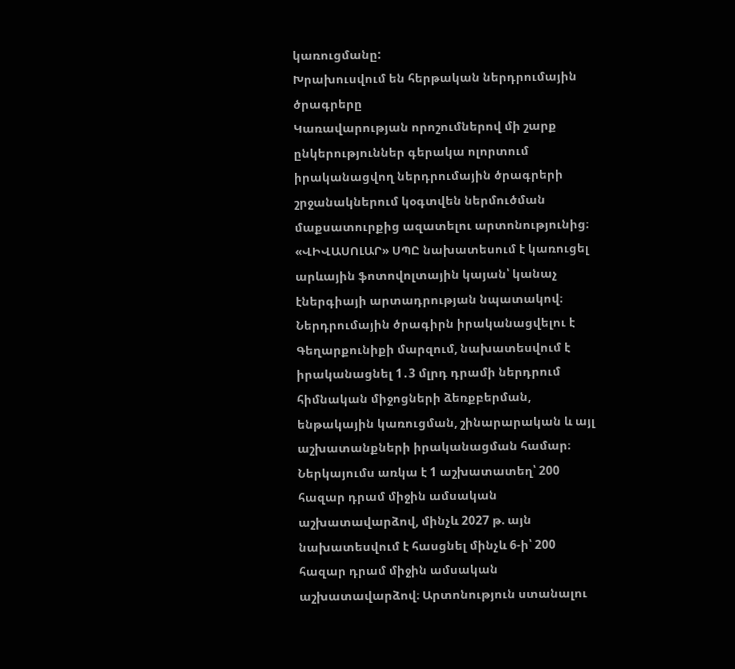կառուցմանը:
Խրախուսվում են հերթական ներդրումային ծրագրերը
Կառավարության որոշումներով մի շարք ընկերություններ գերակա ոլորտում իրականացվող ներդրումային ծրագրերի շրջանակներում կօգտվեն ներմուծման մաքսատուրքից ազատելու արտոնությունից։
«ՎԻՎԱՍՈԼԱՐ» ՍՊԸ նախատեսում է կառուցել արևային ֆոտովոլտային կայան՝ կանաչ էներգիայի արտադրության նպատակով։ Ներդրումային ծրագիրն իրականացվելու է Գեղարքունիքի մարզում, նախատեսվում է իրականացնել 1․3 մլրդ դրամի ներդրում հիմնական միջոցների ձեռքբերման, ենթակային կառուցման, շինարարական և այլ աշխատանքների իրականացման համար։ Ներկայումս առկա է 1 աշխատատեղ՝ 200 հազար դրամ միջին ամսական աշխատավարձով, մինչև 2027 թ. այն նախատեսվում է հասցնել մինչև 6-ի՝ 200 հազար դրամ միջին ամսական աշխատավարձով։ Արտոնություն ստանալու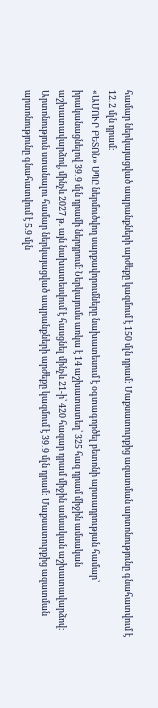համար ներկայացված ապրանքների արժեքը կազմում է 150 մլն դրամ: Մաքսատուրքից ազատման արտոնությունը գնահատվում է 12․2 մլն դրամ։
«ԱՄՈՒՐ ԲԵՏՈՆ» ՍՊԸ ներմուծվող սարքավորումները նախատեսում է օգտագործել բետոնի արտադրության համար՝ իրականացնելով 39․9 մլն դրամի ներդրում։ Ներկայումս առկա է 14 աշխատատեղ՝ 325 հազ դրամ միջին ամսական աշխատավարձով, մինչև 2027 թ. այն նախատեսվում է հասցնել մինչև 21-ի՝ 420 հազար դրամ միջին ամսական աշխատավարձով։ Արտոնություն ստանալու համար ներկայացված ապրանքների արժեքը կազմում է 39․9 մլն դրամ: Մաքսատուրքից ազատման արտոնությունը գնահատվում է 5.9 մլն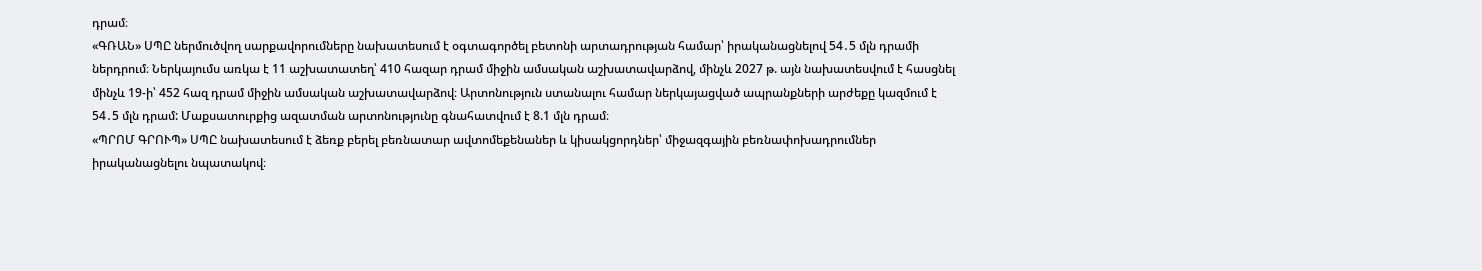դրամ։
«ԳՌԱՆ» ՍՊԸ ներմուծվող սարքավորումները նախատեսում է օգտագործել բետոնի արտադրության համար՝ իրականացնելով 54․5 մլն դրամի ներդրում։ Ներկայումս առկա է 11 աշխատատեղ՝ 410 հազար դրամ միջին ամսական աշխատավարձով, մինչև 2027 թ. այն նախատեսվում է հասցնել մինչև 19-ի՝ 452 հազ դրամ միջին ամսական աշխատավարձով։ Արտոնություն ստանալու համար ներկայացված ապրանքների արժեքը կազմում է 54․5 մլն դրամ: Մաքսատուրքից ազատման արտոնությունը գնահատվում է 8.1 մլն դրամ։
«ՊՐՈՄ ԳՐՈՒՊ» ՍՊԸ նախատեսում է ձեռք բերել բեռնատար ավտոմեքենաներ և կիսակցորդներ՝ միջազգային բեռնափոխադրումներ իրականացնելու նպատակով։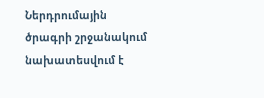Ներդրումային ծրագրի շրջանակում նախատեսվում է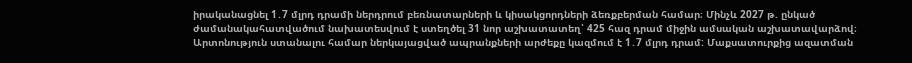իրականացնել 1․7 մլրդ դրամի ներդրում բեռնատարների և կիսակցորդների ձեռքբերման համար։ Մինչև 2027 թ. ընկած ժամանակահատվածում նախատեսվում է ստեղծել 31 նոր աշխատատեղ՝ 425 հազ դրամ միջին ամսական աշխատավարձով։ Արտոնություն ստանալու համար ներկայացված ապրանքների արժեքը կազմում է 1․7 մլրդ դրամ: Մաքսատուրքից ազատման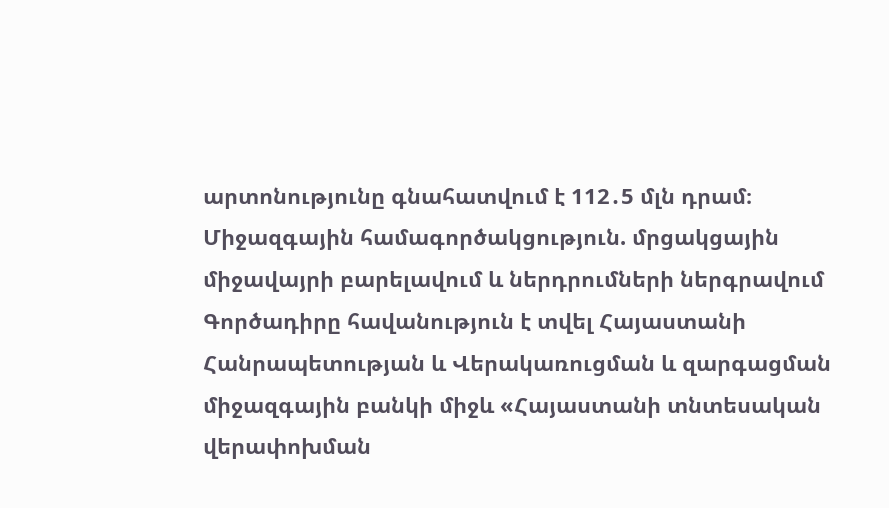արտոնությունը գնահատվում է 112․5 մլն դրամ։
Միջազգային համագործակցություն. մրցակցային միջավայրի բարելավում և ներդրումների ներգրավում
Գործադիրը հավանություն է տվել Հայաստանի Հանրապետության և Վերակառուցման և զարգացման միջազգային բանկի միջև «Հայաստանի տնտեսական վերափոխման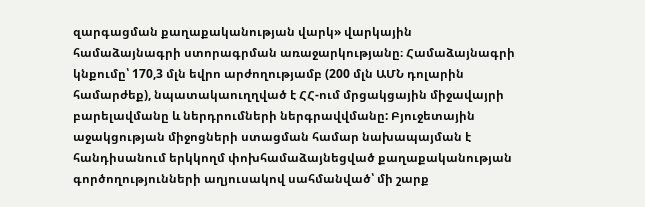զարգացման քաղաքականության վարկ» վարկային համաձայնագրի ստորագրման առաջարկությանը։ Համաձայնագրի կնքումը՝ 170,3 մլն եվրո արժողությամբ (200 մլն ԱՄՆ դոլարին համարժեք), նպատակաուղղված է ՀՀ-ում մրցակցային միջավայրի բարելավմանը և ներդրումների ներգրավվմանը: Բյուջետային աջակցության միջոցների ստացման համար նախապայման է հանդիսանում երկկողմ փոխհամաձայնեցված քաղաքականության գործողությունների աղյուսակով սահմանված՝ մի շարք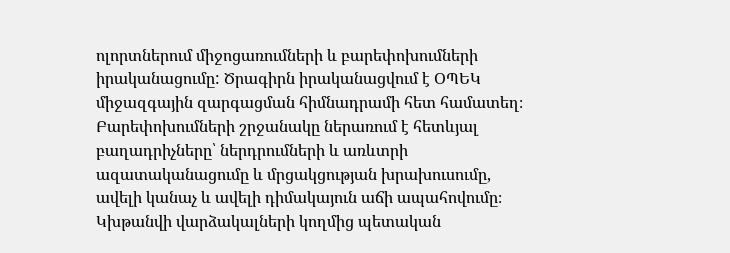ոլորտներում միջոցառումների և բարեփոխումների իրականացումը: Ծրագիրն իրականացվում է ՕՊԵԿ միջազգային զարգացման հիմնադրամի հետ համատեղ։ Բարեփոխումների շրջանակը ներառում է հետևյալ բաղադրիչները՝ ներդրումների և առևտրի ազատականացումը և մրցակցության խրախուսումը, ավելի կանաչ և ավելի դիմակայուն աճի ապահովումը։
Կխթանվի վարձակալների կողմից պետական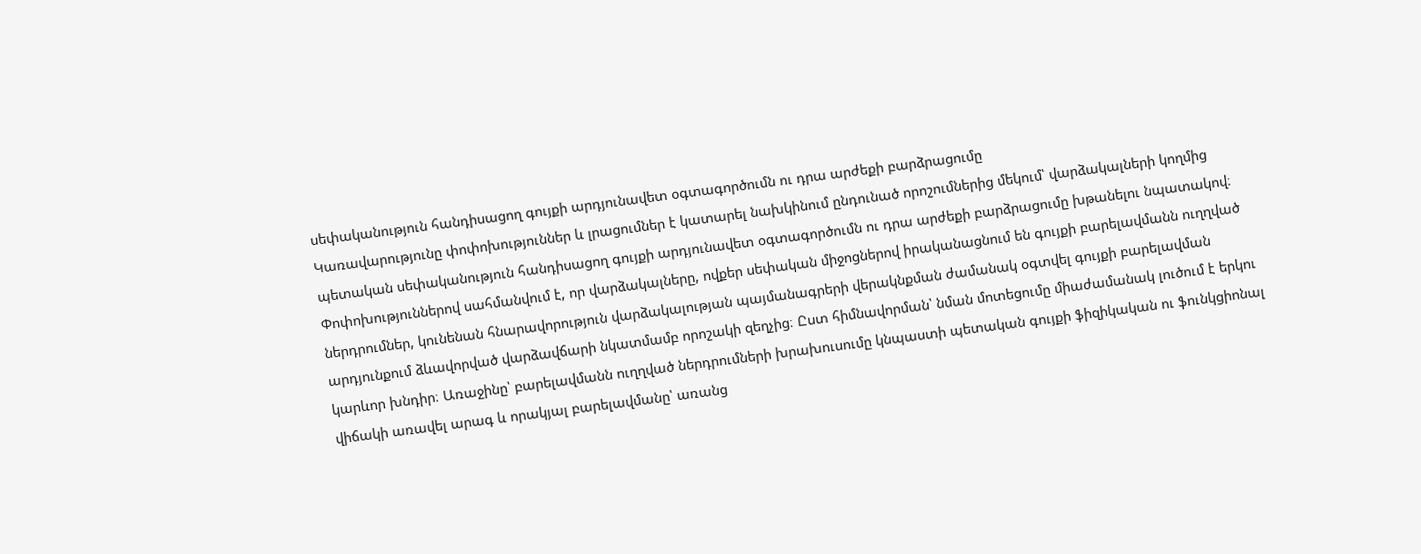սեփականություն հանդիսացող գույքի արդյունավետ օգտագործումն ու դրա արժեքի բարձրացումը
Կառավարությունը փոփոխություններ և լրացումներ է կատարել նախկինում ընդունած որոշումներից մեկում՝ վարձակալների կողմից պետական սեփականություն հանդիսացող գույքի արդյունավետ օգտագործումն ու դրա արժեքի բարձրացումը խթանելու նպատակով։ Փոփոխություններով սահմանվում է, որ վարձակալները, ովքեր սեփական միջոցներով իրականացնում են գույքի բարելավմանն ուղղված ներդրումներ, կունենան հնարավորություն վարձակալության պայմանագրերի վերակնքման ժամանակ օգտվել գույքի բարելավման արդյունքում ձևավորված վարձավճարի նկատմամբ որոշակի զեղչից։ Ըստ հիմնավորման՝ նման մոտեցումը միաժամանակ լուծում է երկու կարևոր խնդիր։ Առաջինը՝ բարելավմանն ուղղված ներդրումների խրախուսումը կնպաստի պետական գույքի ֆիզիկական ու ֆունկցիոնալ վիճակի առավել արագ և որակյալ բարելավմանը՝ առանց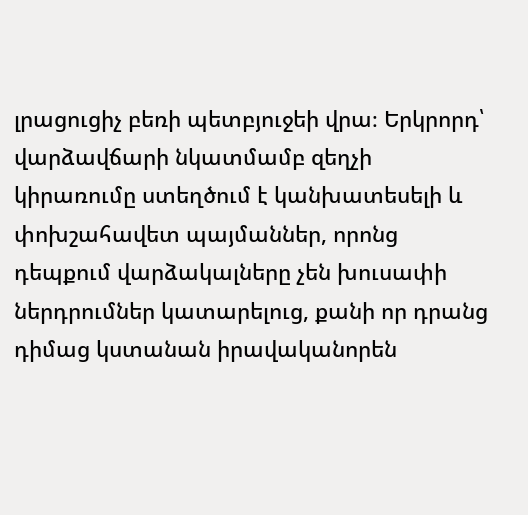լրացուցիչ բեռի պետբյուջեի վրա։ Երկրորդ՝ վարձավճարի նկատմամբ զեղչի կիրառումը ստեղծում է կանխատեսելի և փոխշահավետ պայմաններ, որոնց դեպքում վարձակալները չեն խուսափի ներդրումներ կատարելուց, քանի որ դրանց դիմաց կստանան իրավականորեն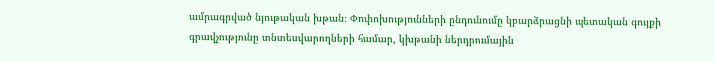ամրագրված նյութական խթան։ Փոփոխությունների ընդունումը կբարձրացնի պետական գույքի գրավչությունը տնտեսվարողների համար, կխթանի ներդրումային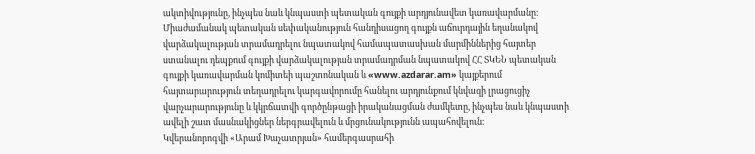ակտիվությունը, ինչպես նաև կնպաստի պետական գույքի արդյունավետ կառավարմանը։ Միաժամանակ պետական սեփականություն հանդիսացող գույքն աճուրդային եղանակով վարձակալության տրամադրելու նպատակով համապատասխան մարմիններից հայտեր ստանալու դեպքում գույքի վարձակալության տրամադրման նպատակով ՀՀ ՏԿԵՆ պետական գույքի կառավարման կոմիտեի պաշտոնական և «www.azdarar.am» կայքերում հայտարարություն տեղադրելու կարգավորումը հանելու արդյունքում կնվազի լրացուցիչ վարչարարությունը և կկրճատվի գործընթացի իրականացման ժամկետը, ինչպես նաև կնպաստի ավելի շատ մասնակիցներ ներգրավելուն և մրցունակությունն ապահովելուն։
Կվերանորոգվի «Արամ Խաչատրյան» համերգասրահի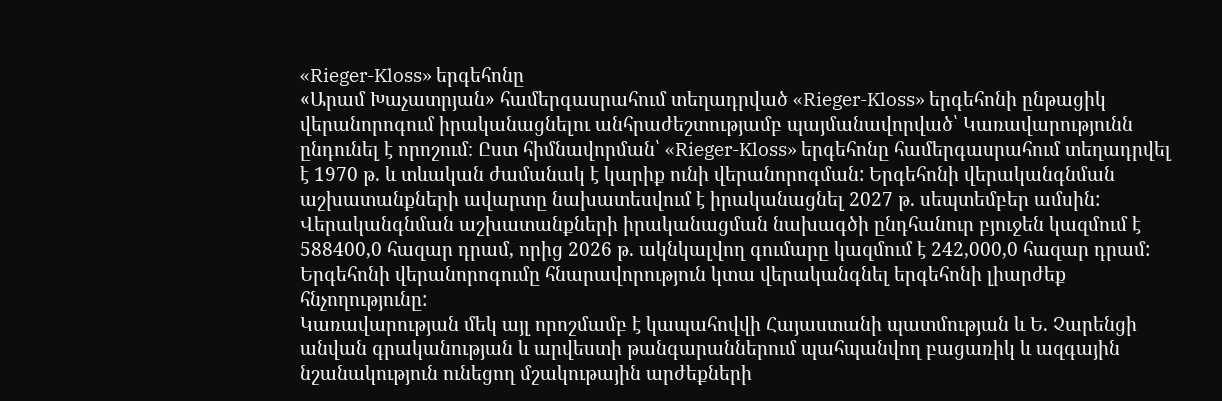«Rieger-Kloss» երգեհոնը
«Արամ Խաչատրյան» համերգասրահում տեղադրված «Rieger-Kloss» երգեհոնի ընթացիկ վերանորոգում իրականացնելու անհրաժեշտությամբ պայմանավորված՝ Կառավարությունն ընդունել է որոշում։ Ըստ հիմնավորման՝ «Rieger-Kloss» երգեհոնը համերգասրահում տեղադրվել է 1970 թ. և տևական ժամանակ է կարիք ունի վերանորոգման: Երգեհոնի վերականգնման աշխատանքների ավարտը նախատեսվում է իրականացնել 2027 թ. սեպտեմբեր ամսին: Վերականգնման աշխատանքների իրականացման նախագծի ընդհանուր բյուջեն կազմում է 588400,0 հազար դրամ, որից 2026 թ. ակնկալվող գումարը կազմում է 242,000,0 հազար դրամ: Երգեհոնի վերանորոգումը հնարավորություն կտա վերականգնել երգեհոնի լիարժեք հնչողությունը:
Կառավարության մեկ այլ որոշմամբ է կապահովվի Հայաստանի պատմության և Ե. Չարենցի անվան գրականության և արվեստի թանգարաններում պահպանվող բացառիկ և ազգային նշանակություն ունեցող մշակութային արժեքների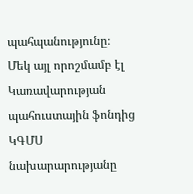պահպանությունը։
Մեկ այլ որոշմամբ էլ Կառավարության պահուստային ֆոնդից ԿԳՄՍ նախարարությանը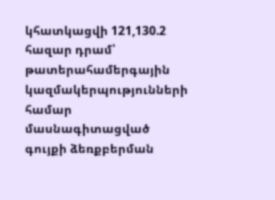կհատկացվի 121,130.2 հազար դրամ՝ թատերահամերգային կազմակերպությունների համար մասնագիտացված գույքի ձեռքբերման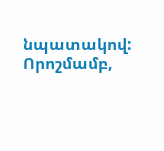նպատակով: Որոշմամբ,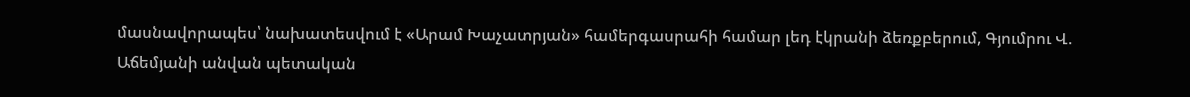մասնավորապես՝ նախատեսվում է «Արամ Խաչատրյան» համերգասրահի համար լեդ էկրանի ձեռքբերում, Գյումրու Վ. Աճեմյանի անվան պետական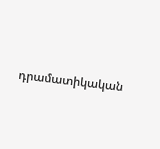դրամատիկական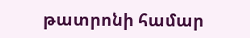թատրոնի համար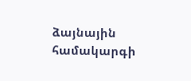ձայնային համակարգի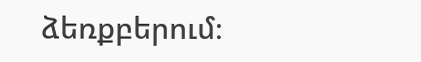ձեռքբերում։